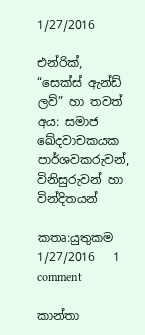1/27/2016

එන්රික්, “සෙක්ස් ඇන්ඩ් ලව්” හා තවත් අය: සමාජ ඛේදවාචකයක පාර්ශවකරුවන්, විනිසුරුවන් හා වින්දිතයන්

කතෘ:යුතුකම     1/27/2016   1 comment

කාන්තා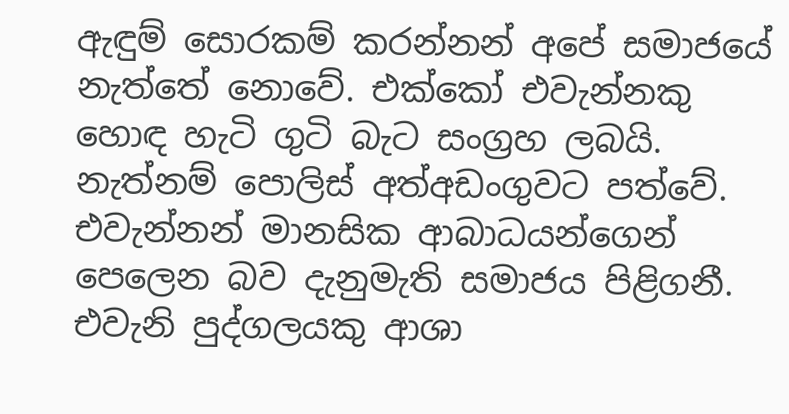ඇඳුම් සොරකම් කරන්නන් අපේ සමාජයේ නැත්තේ නොවේ. එක්කෝ එවැන්නකු හොඳ හැටි ගුටි බැට සංග්‍රහ ලබයි. නැත්නම් පොලිස් අත්අඩංගුවට පත්වේ. එවැන්නන් මානසික ආබාධයන්ගෙන් පෙලෙන බව දැනුමැති සමාජය පිළිගනී. එවැනි පුද්ගලයකු ආශා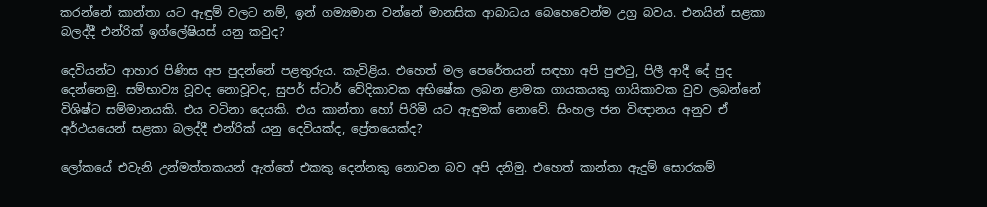කරන්නේ කාන්තා යට ඇඳුම් වලට නම්, ඉන් ගම්‍යමාන වන්නේ මානසික ආබාධය බෙහෙවෙන්ම උග්‍ර බවය. එනයින් සළකා බලද්දී එන්රික් ඉග්ලේෂියස් යනු කවුද?

දෙවියන්ට ආහාර පිණිස අප පුදන්නේ පළතුරුය. කැවිළිය. එහෙත් මල පෙරේතයන් සඳහා අපි පුළුටු, පිලී ආදී දේ පුද දෙන්නෙමු. සම්භාව්‍ය වූවද නොවූවද, සුපර් ස්ටාර් වේදිකාවක අභිෂේක ලබන ළාමක ගායකයකු ගායිකාවක වුව ලබන්නේ විශිෂ්ට සම්මානයකි. එය වටිනා දෙයකි. එය කාන්තා හෝ පිරිමි යට ඇඳුමක් නොවේ. සිංහල ජන විඥානය අනුව ඒ අර්ථයයෙන් සළකා බලද්දී එන්රික් යනු දෙවියක්ද, ප්‍රේතයෙක්ද?

ලෝකයේ එවැනි උන්මත්තකයන් ඇත්තේ එකකු දෙන්නකු නොවන බව අපි දනිමු. එහෙත් කාන්තා ඇදුම් සොරකම්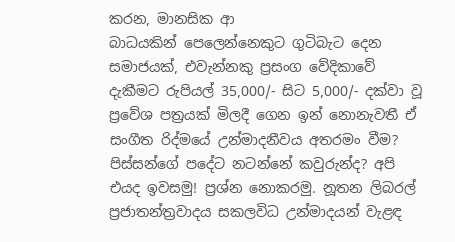කරන, මානසික ආ
බාධයකින් පෙලෙන්නෙකුට ගුටිබැට දෙන සමාජයක්, එවැන්නකු ප්‍රසංග වේදිකාවේ දැකීමට රුපියල් 35,000/- සිට 5,000/- දක්වා වූ ප්‍රවේශ පත්‍රයක් මිලදී ගෙන ඉන් නොනැවතී ඒ සංගීත රිද්මයේ උන්මාදනීවය අතරමං වීම? පිස්සන්ගේ පදේට නටන්නේ කවුරුන්ද? අපි එයද ඉවසමු! ප්‍රශ්න නොකරමු. නූතන ලිබරල් ප්‍රජාතන්ත්‍රවාදය සකලවිධ උන්මාදයන් වැළඳ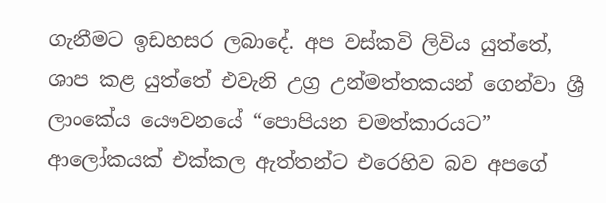ගැනීමට ඉඩහසර ලබාදේ. අප වස්කවි ලිවිය යුත්තේ, ශාප කළ යුත්තේ එවැනි උග්‍ර උන්මත්තකයන් ගෙන්වා ශ්‍රී ලාංකේය යෞවනයේ “පොපියන චමත්කාරයට” ආලෝකයක් එක්කල ඇත්තන්ට එරෙහිව බව අපගේ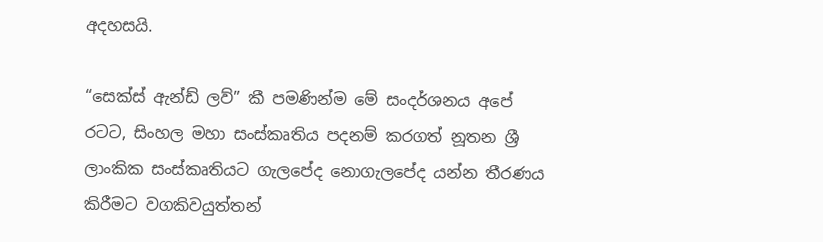අදහසයි.

“සෙක්ස් ඇන්ඩ් ලව්” කී පමණින්ම මේ සංදර්ශනය අපේ රටට, සිංහල මහා සංස්කෘතිය පදනම් කරගත් නූතන ශ්‍රී ලාංකික සංස්කෘතියට ගැලපේද නොගැලපේද යන්න තීරණය කිරීමට වගකිවයුත්තන්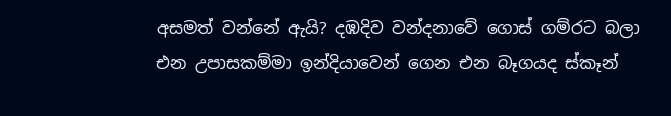අසමත් වන්නේ ඇයි? දඹදිව වන්දනාවේ ගොස් ගම්රට බලා එන උපාසකම්මා ඉන්දියාවෙන් ගෙන එන බෑගයද ස්කෑන්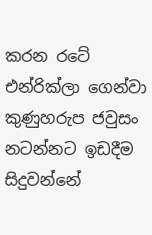කරන රටේ එන්රික්ලා ගෙන්වා කුණුහරුප ජවුසං නටන්නට ඉඩදීම සිදුවන්නේ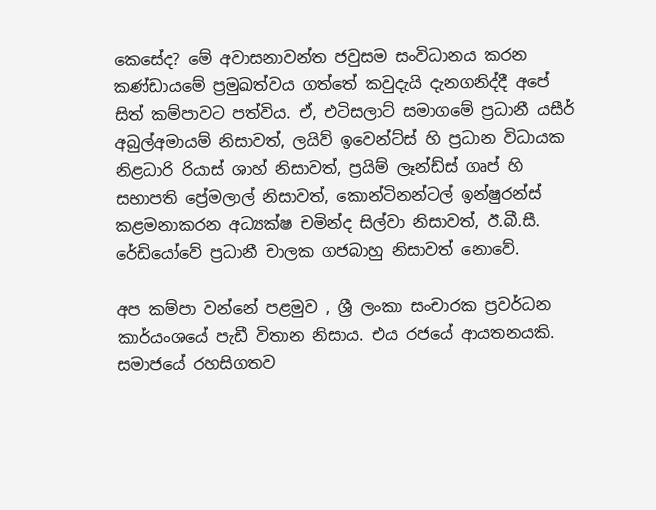කෙසේද? මේ අවාසනාවන්ත ජවුසම සංවිධානය කරන කණ්ඩායමේ ප්‍රමුඛත්වය ගත්තේ කවුදැයි දැනගනිද්දී අපේ සිත් කම්පාවට පත්විය. ඒ, එටිසලාට් සමාගමේ ප්‍රධානී යසීර් අබුල්අමායම් නිසාවත්, ලයිව් ඉවෙන්ට්ස් හි ප්‍රධාන විධායක නිළධාරි රියාස් ශාහ් නිසාවත්, ප්‍රයිම් ලෑන්ඩ්ස් ගෘප් හි සභාපති ප්‍රේමලාල් නිසාවත්, කොන්ටිනන්ටල් ඉන්ෂුරන්ස් කළමනාකරන අධ්‍යක්ෂ චමින්ද සිල්වා නිසාවත්, ඊ.බී.සී. රේඩියෝවේ ප්‍රධානී චාලක ගජබාහු නිසාවත් නොවේ.

අප කම්පා වන්නේ පළමුව , ශ්‍රී ලංකා සංචාරක ප්‍රවර්ධන කාර්යංශයේ පැඩී විතාන නිසාය. එය රජයේ ආයතනයකි. සමාජයේ රහසිගතව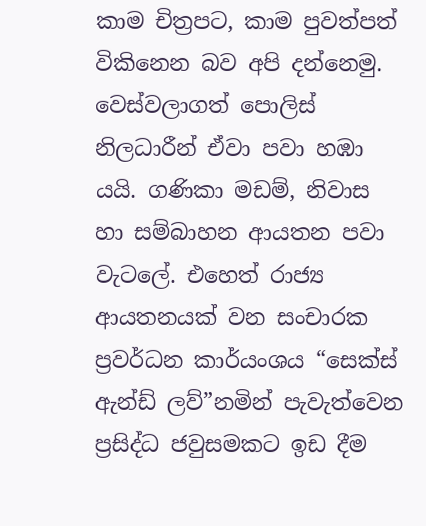කාම චිත්‍රපට, කාම පුවත්පත් විකිනෙන බව අපි දන්නෙමු. වෙස්වලාගත් පොලිස් නිලධාරීන් ඒවා පවා හඹා යයි. ගණිකා මඩම්, නිවාස හා සම්බාහන ආයතන පවා වැටලේ. එහෙත් රාජ්‍ය ආයතනයක් වන සංචාරක ප්‍රවර්ධන කාර්යංශය “සෙක්ස් ඇන්ඩ් ලව්”නමින් පැවැත්වෙන ප්‍රසිද්ධ ජවුසමකට ඉඩ දීම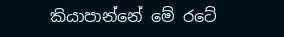කියාපාන්නේ මේ රටේ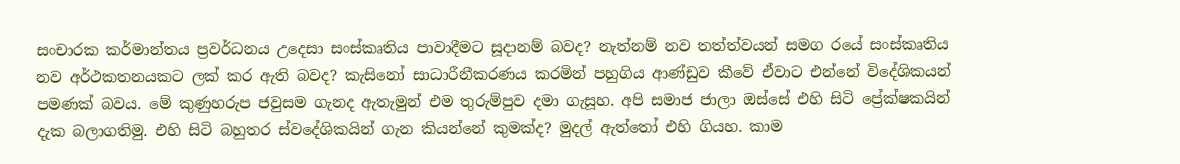සංචාරක කර්මාන්තය ප්‍රවර්ධනය උදෙසා සංස්කෘතිය පාවාදීමට සූදානම් බවද? නැත්නම් නව තත්ත්වයන් සමග රයේ සංස්කෘතිය නව අර්ථකතනයකට ලක් කර ඇති බවද? කැසිනෝ සාධාරීනීකරණය කරමින් පහුගිය ආණ්ඩුව කීවේ ඒවාට එන්නේ විදේශිකයන් පමණක් බවය. මේ කුණුහරුප ජවුසම ගැනද ඇතැමුන් එම තුරුම්පුව දමා ගැසූහ. අපි සමාජ ජාලා ඔස්සේ එහි සිටි ප්‍රේක්ෂකයින් දැක බලාගතිමු. එහි සිටි බහුතර ස්වදේශිකයින් ගැන කියන්නේ කුමක්ද? මුදල් ඇත්තෝ එහි ගියහ. කාම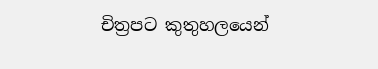චිත්‍රපට කුතුහලයෙන්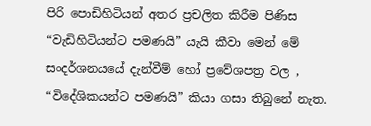පිරි පොඩිහිටියන් අතර ප්‍රචලිත කිරීම පිණිස “වැඩිහිටියන්ට පමණයි” යැයි කීවා මෙන් මේ සංදර්ශනයයේ දැන්වීම් හෝ ප්‍රවේශපත්‍ර වල , “විදේශිකයන්ට පමණයි” කියා ගසා තිබුනේ නැත.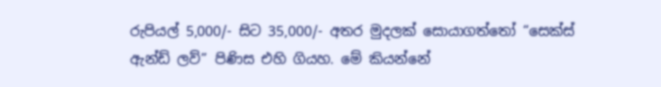රුපියල් 5,000/- සිට 35,000/- අතර මුදලක් සොයාගත්තෝ “සෙක්ස් ඇන්ඩ් ලව්” පිණිස එහි ගියහ. මේ කියන්නේ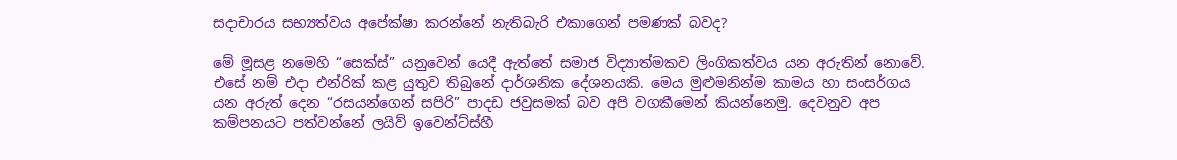සදාචාරය සභ්‍යත්වය අපේක්ෂා කරන්නේ නැතිබැරි එකාගෙන් පමණක් බවද?

මේ මූසළ නමෙහි “සෙක්ස්” යනුවෙන් යෙදී ඇත්තේ සමාජ විද්‍යාත්මකව ලිංගිකත්වය යන අරුතින් නොවේ. එසේ නම් එදා එන්රික් කළ යුතුව තිබුනේ දාර්ශනික දේශනයකි. මෙය මුළුමනින්ම කාමය හා සංසර්ගය යන අරුත් දෙන “රසයන්ගෙන් සපිරි” පාදඩ ජවුසමක් බව අපි වගකීමෙන් කියන්නෙමු. දෙවනුව අප කම්පනයට පත්වන්නේ ලයිව් ඉවෙන්ට්ස්හී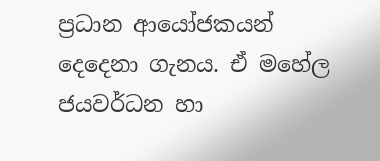ප්‍රධාන ආයෝජකයන් දෙදෙනා ගැනය. ඒ මහේල ජයවර්ධන හා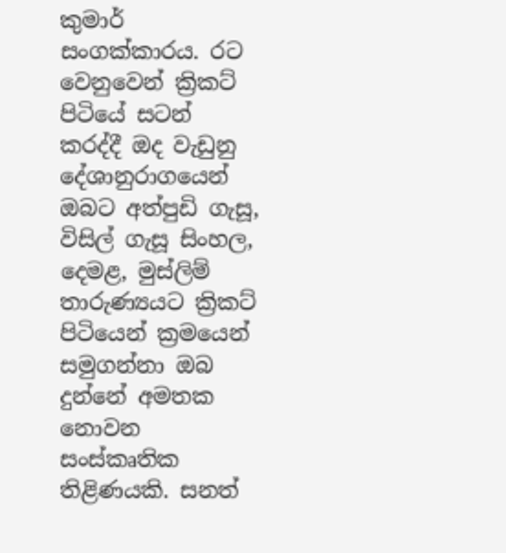කුමාර් සංගක්කාරය. රට වෙනුවෙන් ක්‍රිකට් පිටියේ සටන් කරද්දී ඔද වැඩුනු දේශානුරාගයෙන් ඔබට අත්පුඩි ගැසූ, විසිල් ගැසූ සිංහල, දෙමළ, මුස්ලිම් තාරුණ්‍යයට ක්‍රිකට් පිටියෙන්‍ ක්‍රමයෙන් සමුගන්නා ඔබ දුන්නේ අමතක නොවන සංස්කෘතික තිළිණයකි. සනත්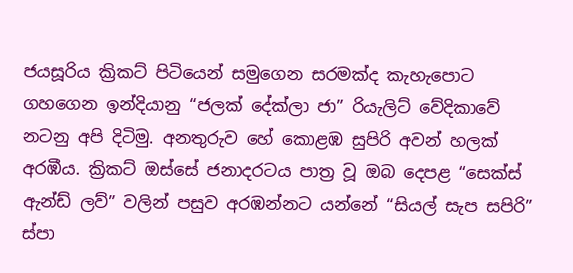ජයසූරිය ක්‍රිකට් පිටියෙන් සමුගෙන සරමක්ද කැහැපොට ගහගෙන ඉන්දියානු “ජලක් දේක්ලා ජා” රියැලිට් වේදිකාවේ නටනු අපි දිටිමු. අනතුරුව හේ කොළඹ සුපිරි අවන් හලක් අරඹීය. ක්‍රිකට් ඔස්සේ ජනාදරටය පාත්‍ර වූ ඔබ දෙපළ “සෙක්ස් ඇන්ඩ් ලව්” වලින් පසුව අරඹන්නට යන්නේ “සියල් සැප සපිරි” ස්පා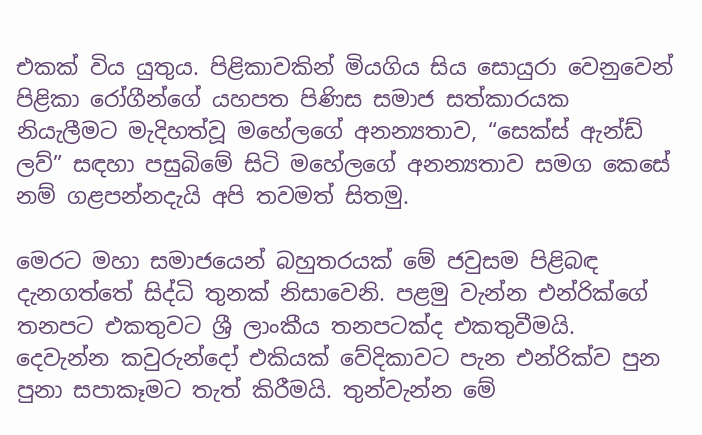එකක් විය යුතුය. පිළිකාවකින් මියගිය සිය සොයුරා වෙනුවෙන් පිළිකා රෝගීන්ගේ යහපත පිණිස සමාජ සත්කාරයක නියැලීමට මැදිහත්වූ මහේලගේ අනන්‍යතාව, “සෙක්ස් ඇන්ඩ් ලව්” සඳහා පසුබිමේ සිටි මහේලගේ අනන්‍යතාව සමග කෙසේ නම් ගළපන්නදැයි අපි තවමත් සිතමු.

මෙරට මහා සමාජයෙන් බහුතරයක් මේ ජවුසම පිළිබඳ දැනගත්තේ සිද්ධි තුනක් නිසාවෙනි. පළමු වැන්න එන්රික්ගේ තනපට එකතුවට ශ්‍රී ලාංකීය තනපටක්ද එකතුවීමයි. දෙවැන්න කවුරුන්දෝ එකියක් වේදිකාවට පැන එන්රික්ව පුන පුනා සපාකෑමට තැත් කිරීමයි. තුන්වැන්න මේ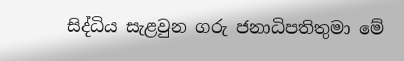සිද්ධිය සැළවුන ගරු ජනාධිපතිතුමා මේ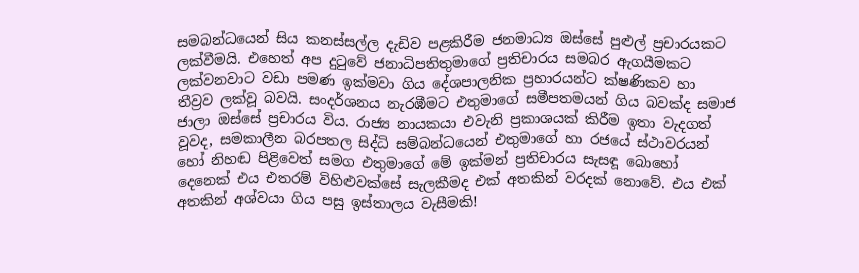සමබන්ධයෙන් සිය කනස්සල්ල දැඩිව පළකිරීම ජනමාධ්‍ය ඔස්සේ පුළුල් ප්‍රචාරයකට ලක්වීමයි. එහෙත් අප දුටුවේ ජනාධිපතිතුමාගේ ප්‍රතිචාරය සමබර ඇගයීමකට ලක්වනවාට වඩා පමණ ඉක්මවා ගිය දේශපාලනික ප්‍රහාරයන්ට ක්ෂණිකව හා තීව්‍රව ලක්වූ බවයි. සංදර්ශනය නැරඹීමට එතුමාගේ සමීපතමයන් ගිය බවක්ද සමාජ ජාලා ඔස්සේ ප්‍රචාරය විය. රාජ්‍ය නායකයා එවැනි ප්‍රකාශයක් කිරීම ඉතා වැදගත් වූවද, සමකාලීන බරපතල සිද්ධි සම්බන්ධයෙන් එතුමාගේ හා රජයේ ස්ථාවරයන් හෝ නිහඬ පිළිවෙත් සමග එතුමාගේ මේ ඉක්මන් ප්‍රතිචාරය සැසඳූ බොහෝ දෙනෙක් එය එතරම් විහිළුවක්සේ සැලකීමද එක් අතකින් වරදක් නොවේ. එය එක් අතකින් අශ්වයා ගිය පසු ඉස්තාලය වැසීමකි!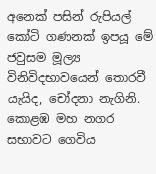අනෙක් පසින් රුපියල් කෝටි ගණනක් ඉපයූ මේ ජවුසම මූල්‍ය විනිවිදභාවයෙන් තොරවී යැයිද, චෝදනා නැගිනි. කොළඹ මහ නගර සභාවට ගෙවිය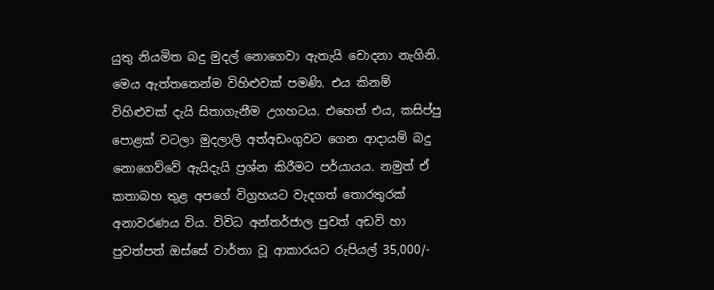යුතු නියමිත බදු මුදල් නොගෙවා ඇතැයි චොදනා නැගිනි. මෙය ඇත්තතෙන්ම විහිළුවක් පමණි. එය කිනම් විහිළුවක් දැයි සිතාගැනීම උගහටය. එහෙත් එය, කසිප්පු පොළක් වටලා මුදලාලි අත්අඩංගුවට ගෙන ආදායම් බදු නොගෙව්වේ ඇයිදැයි ප්‍රශ්න කිරීමට පර්යායය. නමුත් ඒ කතාබහ තුළ අපගේ විග්‍රහයට වැදගත් තොරතුරක් අනාවරණය විය. විවිධ අන්තර්ජාල පුවත් අඩවි හා පුවත්පත් ඔස්සේ වාර්තා වූ ආකාරයට රුපියල් 35,000/-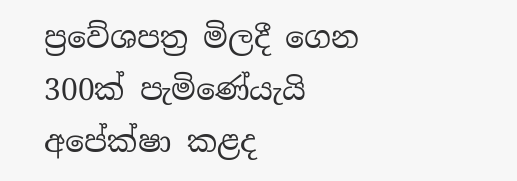ප්‍රවේශපත්‍ර මිලදී ගෙන 300ක් පැමිණේයැයි අපේක්ෂා කළද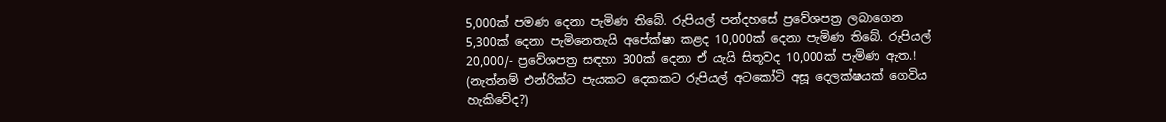5,000ක් පමණ දෙනා පැමිණ තිබේ. රුපියල් පන්දහසේ ප්‍රවේශපත්‍ර ලබාගෙන 5,300ක් දෙනා පැමිනෙතැයි අපේක්ෂා කළද 10,000ක් දෙනා පැමිණ තිබේ. රුපියල් 20,000/- ප්‍රවේශපත්‍ර සඳහා 300ක් දෙනා ඒ යැයි සිතූවද 10,000ක් පැමිණ ඇත.! (නැත්නම් එන්රික්ට පැයකට දෙකකට රුපියල් අටකෝටි අසූ දෙලක්ෂයක් ගෙවිය හැකිවේද?)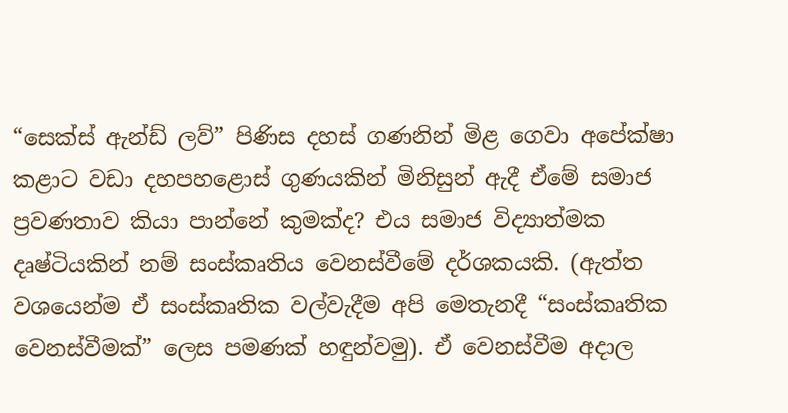“සෙක්ස් ඇන්ඩ් ලව්” පිණිස දහස් ගණනින් මිළ ගෙවා අපේක්ෂා කළාට වඩා දහපහළොස් ගුණයකින් මිනිසුන් ඇදී ඒමේ සමාජ ප්‍රවණතාව කියා පාන්නේ කුමක්ද? එය සමාජ විද්‍යාත්මක දෘෂ්ටියකින් නම් සංස්කෘතිය වෙනස්වීමේ දර්ශකයකි. (ඇත්ත වශයෙන්ම ඒ සංස්කෘතික වල්වැදීම අපි මෙතැනදී “සංස්කෘතික වෙනස්වීමක්” ලෙස පමණක් හඳුන්වමු). ඒ වෙනස්වීම අදාල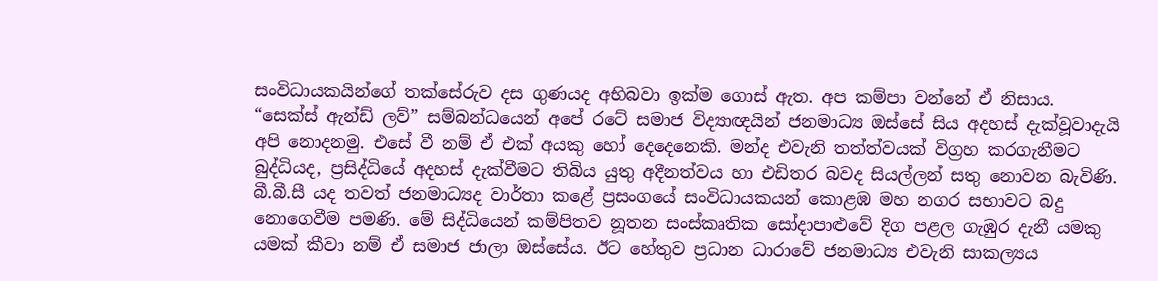සංවිධායකයින්ගේ තක්සේරුව දස ගුණයද අභිබවා ඉක්ම ගොස් ඇත. අප කම්පා වන්නේ ඒ නිසාය. “සෙක්ස් ඇන්ඩ් ලව්” සම්බන්ධයෙන් අපේ රටේ සමාජ විද්‍යාඥයින් ජනමාධ්‍ය ඔස්සේ සිය අදහස් දැක්වූවාදැයි අපි නොදනමු. එසේ වී නම් ඒ එක් අයකු හෝ දෙදෙනෙකි. මන්ද එවැනි තත්ත්වයක් විග්‍රහ කරගැනීමට බුද්ධියද, ප්‍රසිද්ධියේ අදහස් දැක්වීමට තිබිය යුතු අදීනත්වය හා එඩිතර බවද සියල්ලන් සතු නොවන බැවිණි. බී.බී.සී යද තවත් ජනමාධ්‍යද වාර්තා කළේ ප්‍රසංගයේ සංවිධායකයන් කොළඹ මහ නගර සභාවට බදු නොගෙවීම පමණි. මේ සිද්ධියෙන් කම්පිතව නූතන සංස්කෘතික සෝදාපාළුවේ දිග පළල ගැඹුර දැනී යමකු යමක් කීවා නම් ඒ සමාජ ජාලා ඔස්සේය. ඊට හේතුව ප්‍රධාන ධාරාවේ ජනමාධ්‍ය එවැනි සාකල්‍යය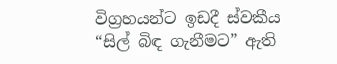විග්‍රහයන්ට ඉඩදී ස්වකීය “සිල් බිඳ ගැනීමට” ඇති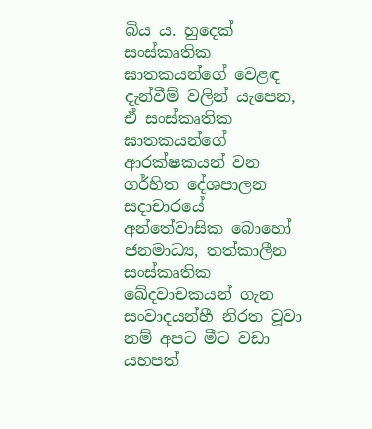බිය ය. හුදෙක් සංස්කෘතික ඝාතකයන්ගේ වෙළඳ දැන්වීම් වලින් යැපෙන, ඒ සංස්කෘතික ඝාතකයන්ගේ ආරක්ෂකයන් වන ගර්හිත දේශපාලන සදාචාරයේ අන්තේවාසික බොහෝ ජනමාධ්‍ය, තත්කාලීන සංස්කෘතික ඛේදවාචකයන් ගැන සංවාදයන්හී නිරත වූවා නම් අපට මීට වඩා යහපත්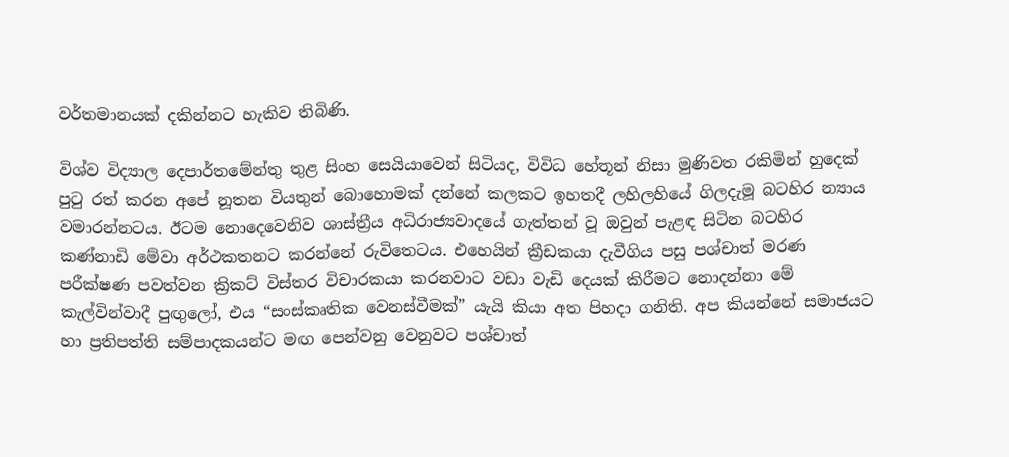වර්තමානයක් දකින්නට හැකිව තිබිණි.

විශ්ව විද්‍යාල දෙපාර්තමේන්තු තුළ සිංහ සෙයියාවෙන් සිටියද, විවිධ හේතූන් නිසා මුණිවත රකිමින් හුදෙක් පුටු රත් කරන අපේ නූතන වියතුන් බොහොමක් දන්නේ කලකට ඉහතදී ලහිලහියේ ගිලදැමූ බටහිර න්‍යාය වමාරන්නටය. ඊටම නොදෙවෙනිව ශාස්ත්‍රීය අධිරාජ්‍යවාදයේ ගැත්තන් වූ ඔවුන් පැළඳ සිටින බටහිර කණ්නාඩි මේවා අර්ථකතනට කරන්නේ රුවිතෙටය. එහෙයින් ක්‍රීඩකයා දැවීගිය පසු පශ්චාත් මරණ පරීක්ෂණ පවත්වන ක්‍රිකට් විස්තර විචාරකයා කරනවාට වඩා වැඩි දෙයක් කිරීමට නොදන්නා මේ කැල්වින්වාදී පුඟුලෝ, එය “සංස්කෘතික වෙනස්වීමක්” යැයි කියා අත පිහදා ගනිති. අප කියන්නේ සමාජයට හා ප්‍රතිපත්ති සම්පාදකයන්ට මඟ පෙන්වනු වෙනුවට පශ්චාත්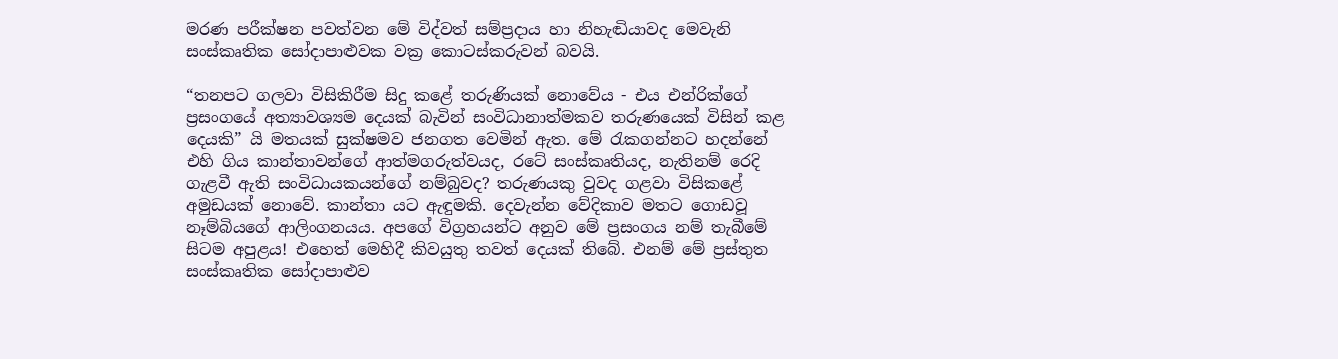මරණ පරීක්ෂන පවත්වන මේ විද්වත් සම්ප්‍රදාය හා නිහැඬියාවද මෙවැනි සංස්කෘතික සෝදාපාළුවක වක්‍ර කොටස්කරුවන් බවයි.

“තනපට ගලවා විසිකිරීම සිදු කළේ තරුණියක් නොවේය - එය එන්රික්ගේ ප්‍රසංගයේ අත්‍යාවශ්‍යම දෙයක් බැවින් සංවිධානාත්මකව තරුණයෙක් විසින් කළ දෙයකි” යි මතයක් සුක්ෂමව ජනගත වෙමින් ඇත. මේ රැකගන්නට හදන්නේ එහි ගිය කාන්තාවන්ගේ ආත්මගරුත්වයද, රටේ සංස්කෘතියද, නැතිනම් රෙදි ගැළවී ඇති සංවිධායකයන්ගේ නම්බුවද? තරුණයකු වුවද ගළවා විසිකළේ අමුඩයක් නොවේ. කාන්තා යට ඇඳුමකි. දෙවැන්න වේදිකාව මතට ගොඩවූ නෑම්බියගේ ආලිංගනයය. අපගේ විග්‍රහයන්ට අනුව මේ ප්‍රසංගය නම් තැබීමේ සිටම අපුළය! එහෙත් මෙහිදී කිවයුතු තවත් දෙයක් තිබේ. එනම් මේ ප්‍රස්තුත සංස්කෘතික සෝදාපාළුව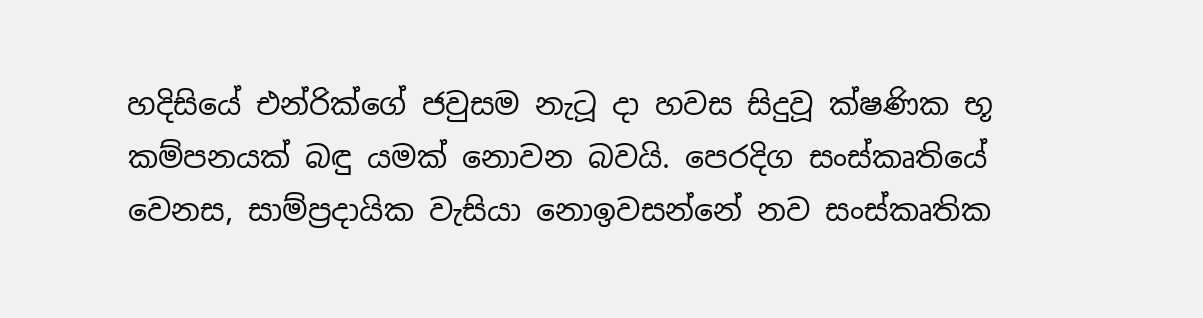හදිසියේ එන්රික්ගේ ජවුසම නැටූ දා හවස සිදුවූ ක්ෂණික භූ කම්පනයක් බඳු යමක් නොවන බවයි. පෙරදිග සංස්කෘතියේ වෙනස, සාම්ප්‍රදායික වැසියා නොඉවසන්නේ නව සංස්කෘතික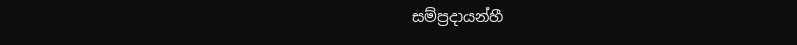සම්ප්‍රදායන්හී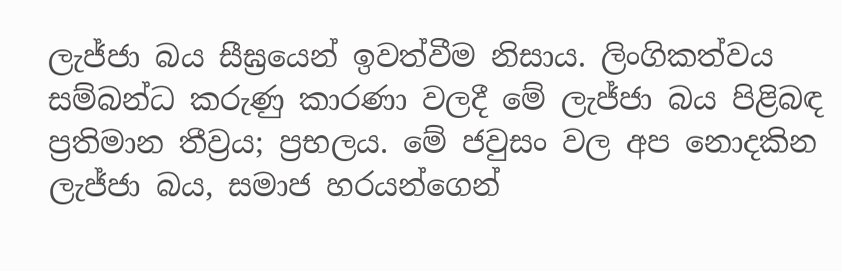ලැජ්ජා බය සීඝ්‍රයෙන් ඉවත්වීම නිසාය. ලිංගිකත්වය සම්බන්ධ කරුණු කාරණා වලදී මේ ලැජ්ජා බය පිළිබඳ ප්‍රතිමාන තීව්‍රය; ප්‍රභලය. මේ ජවුසං වල අප නොදකින ලැජ්ජා බය, සමාජ හරයන්ගෙන්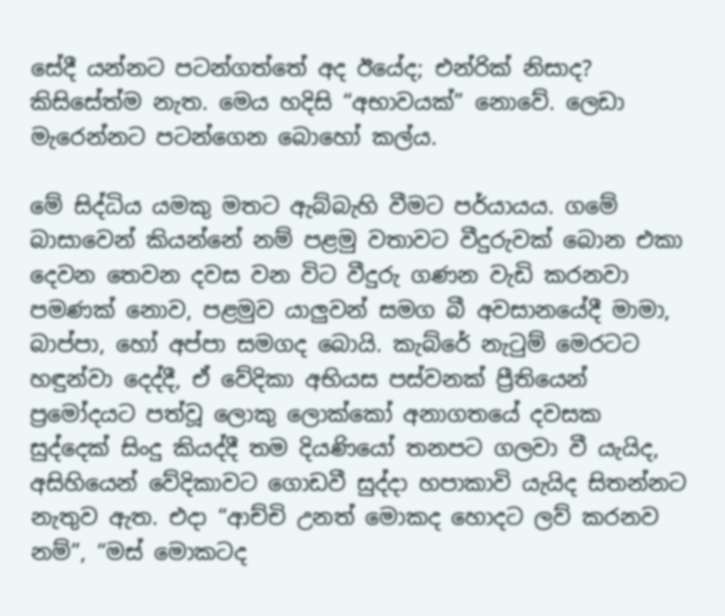සේදී යන්නට පටන්ගත්තේ අද ඊයේද; එන්රික් නිසාද? කිසිසේත්ම නැත. මෙය හදිසි “අභාවයක්” නොවේ. ලෙඩා මැරෙන්නට පටන්ගෙන බොහෝ කල්ය.

මේ සිද්ධිය යමකු මතට ඇබ්බැහි වීමට පර්යායය. ගමේ බාසාවෙන් කියන්නේ නම් පළමු වතාවට වීදුරුවක් බොන එකා දෙවන තෙවන දවස වන විට වීදුරු ගණන වැඩි කරනවා පමණක් නොව, පළමුව යාලුවන් සමග බී අවසානයේදී මාමා, බාප්පා, හෝ අප්පා සමගද බොයි. කැබ්රේ නැටුම් මෙරටට හඳුන්වා දෙද්දී, ඒ වේදිකා අභියස පස්වනක් ප්‍රීතියෙන් ප්‍රමෝදයට පත්වූ ලොකු ලොක්කෝ අනාගතයේ දවසක සුද්දෙක් සිංදු කියද්දී තම දියණියෝ තනපට ගලවා වී යැයිද, අසිහියෙන් වේදිකාවට ගොඩවී සුද්දා හපාකාවි යැයිද සිතන්නට නැතුව ඇත. එදා “ආච්චි උනත් මොකද හොදට ලව් කරනව නම්”, “මස් මොකටද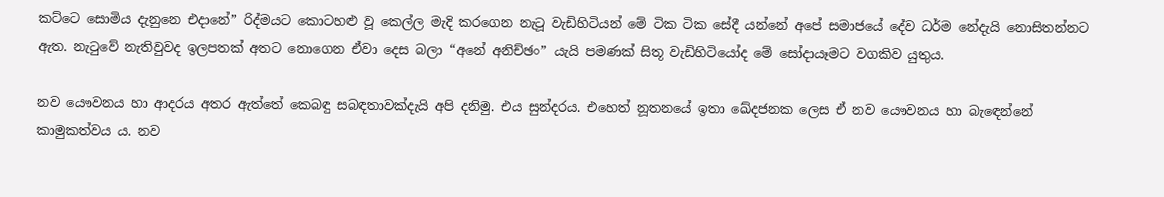කට්ටෙ සොමිය දැනුනෙ එදානේ” රිද්මයට කොටහළු වූ කෙල්ල මැදි කරගෙන නැටූ වැඩිහිටියන් මේ ටික ටික සේදී යන්නේ අපේ සමාජයේ දේව ධර්ම නේදැයි නොසිතන්නට ඇත. නැටුවේ නැතිවුවද ඉලපතක් අතට නොගෙන ඒවා දෙස බලා “අනේ අනිච්ඡං” යැයි පමණක් සිතූ වැඩිහිටියෝද මේ සෝදායෑමට වගකිව යුතුය.

නව යෞවනය හා ආදරය අතර ඇත්තේ කෙබඳු සබඳතාවක්දැයි අපි දනිමු. එය සුන්දරය. එහෙත් නූතනයේ ඉතා ඛේදජනක ලෙස ඒ නව යෞවනය හා බැඳෙන්නේ කාමුකත්වය ය. නව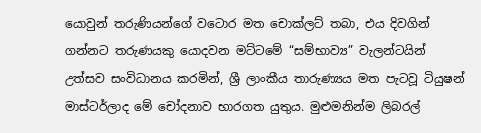යොවුන් තරුණියන්ගේ වටොර මත චොක්ලට් තබා, එය දිවගින් ගන්නට තරුණයකු යොදවන මට්ටමේ “සම්භාව්‍ය” වැලන්ටයින් උත්සව සංවිධානය කරමින්, ශ්‍රී ලාංකීය තාරුණ්‍යය මත පැටවූ ටියුෂන් මාස්ටර්ලාද මේ චෝදනාව භාරගත යුතුය. මුළුමනින්ම ලිබරල්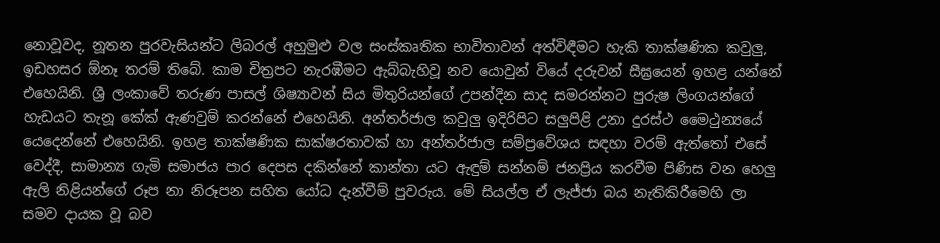නොවූවද, නූතන පුරවැසියන්ට ලිබරල් අහුමුළු වල සංස්කෘතික භාවිතාවන් අත්විඳීමට හැකි තාක්ෂණික කවුලු, ඉඩහසර ඕනෑ තරම් තිබේ. කාම චිත්‍රපට නැරඹීමට ඇබ්බැහිවූ නව යොවුන් වියේ දරුවන් සීඝ්‍රයෙන් ඉහළ යන්නේ එහෙයිනි. ශ්‍රී ලංකාවේ තරුණ පාසල් ශිෂ්‍යාවන් සිය මිතුරියන්ගේ උපන්දින සාද සමරන්නට පුරුෂ ලිංගයන්ගේ හැඩයට තැනූ කේක් ඇණවුම් කරන්නේ එහෙයිනි. අන්තර්ජාල කවුලු ඉදිරිපිට සලුපිළි උනා දුරස්ථ මෛථුන්‍යයේ යෙදෙන්නේ එහෙයිනි. ඉහළ තාක්ෂණික සාක්ෂරතාවක් හා අන්තර්ජාල සම්ප්‍රවේශය සඳහා වරම් ඇත්තෝ එසේ වෙද්දී, සාමාන්‍ය ගැමි සමාජය පාර දෙපස දකින්නේ කාන්තා යට ඇඳුම් සන්නම් ජනප්‍රිය කරවීම පිණිස වන හෙලු ඇලි නිළියන්ගේ රූප නා නිරූපන සහිත යෝධ දැන්වීම් පුවරුය. මේ සියල්ල ඒ ලැජ්ජා බය නැතිකිරීමෙහි ලා සමව දායක වූ බව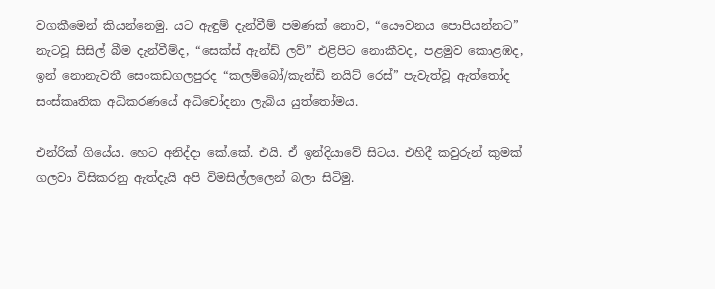වගකීමෙන් කියන්නෙමු. යට ඇඳුම් දැන්වීම් පමණක් නොව, “යෞවනය පොපියන්නට” නැටවූ සිසිල් බීම දැන්වීම්ද, “සෙක්ස් ඇන්ඩ් ලව්” එළිපිට නොකීවද, පළමුව කොළඹද, ඉන් නොනැවතී සෙංකඩගලපුරද “කලම්බෝ/කැන්ඩි නයිට් රෙස්” පැවැත්වූ ඇත්තෝද සංස්කෘතික අධිකරණයේ අධිචෝදනා ලැබිය යුත්තෝමය.

එන්රික් ගියේය. හෙට අනිද්දා කේ.කේ. එයි. ඒ ඉන්දියාවේ සිටය. එහිදී කවුරුන් කුමක් ගලවා විසිකරනු ඇත්දැයි අපි විමසිල්ලලෙන් බලා සිටිමු.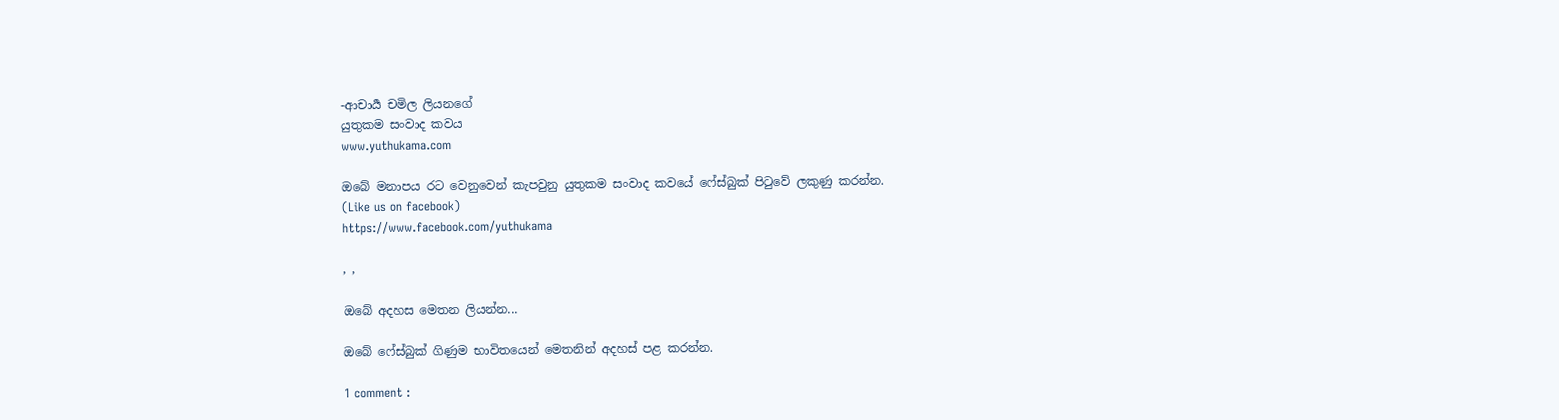-ආචාර්‍ය චමිල ලියනගේ
යුතුකම සංවාද කවය
www.yuthukama.com

ඔබේ මනාපය රට වෙනුවෙන් කැපවුනු යුතුකම සංවාද කවයේ ෆේස්බුක් පිටුවේ ලකුණු කරන්න.
(Like us on facebook)
https://www.facebook.com/yuthukama

, ,

ඔබේ අදහස මෙතන ලියන්න...

ඔබේ ෆේස්බුක් ගිණුම භාවිතයෙන් මෙතනින් අදහස් පළ කරන්න.

1 comment :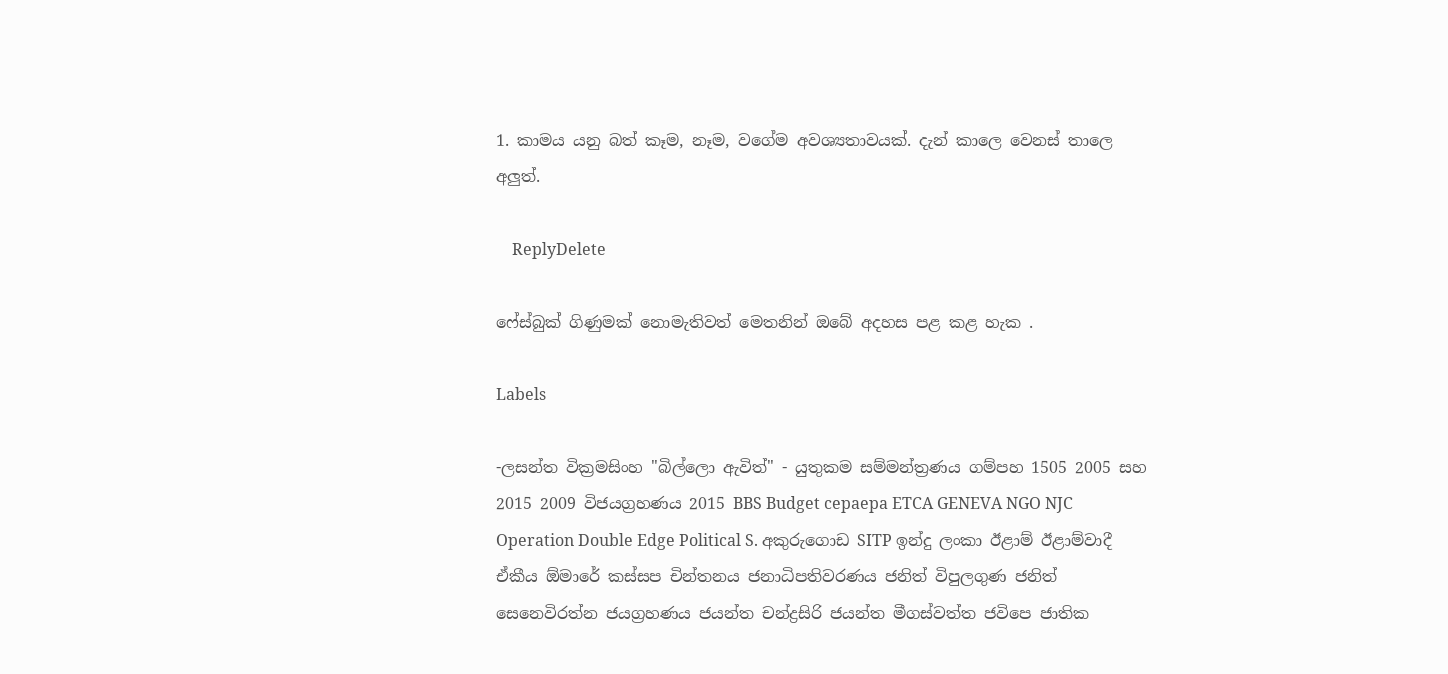1. කාමය යනු බත් කෑම, නෑම, වගේම අවශ්‍යතාවයක්. දැන් කාලෙ වෙනස් තාලෙ අලුත්.

    ReplyDelete

ෆේස්බුක් ගිණුමක් නොමැතිවත් මෙතනින් ඔබේ අදහස පළ කළ හැක .

Labels

-ලසන්ත වික්‍රමසිංහ "බිල්ලො ඇවිත්" - යුතුකම සම්මන්ත්‍රණය ගම්පහ 1505 2005 සහ 2015 2009 විජයග්‍රහණය 2015 BBS Budget cepaepa ETCA GENEVA NGO NJC Operation Double Edge Political S. අකුරුගොඩ SITP ඉන්දු ලංකා ඊළාම් ඊළාම්වාදී ඒකීය ඕමාරේ කස්‌සප චින්තනය ජනාධිපතිවරණය ජනිත් විපුලගුණ ජනිත් සෙනෙවිරත්න ජයග්‍රහණය ජයන්ත චන්ද්‍රසිරි ජයන්ත මීගස්වත්ත ජවිපෙ ජාතික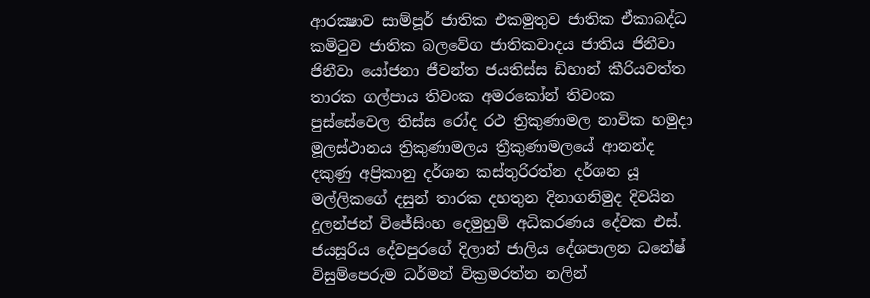ආරක්‍ෂාව සාම්පූර් ජාතික එකමුතුව ජාතික ඒකාබද්ධ කමිටුව ජාතික බලවේග ජාතිකවාදය ජාතිය ජිනීවා ජිනීවා යෝජනා ජීවන්ත ජයතිස්ස ඩිහාන් කීරියවත්ත තාරක ගල්පාය තිවංක අමරකෝන් තිවංක පුස්සේවෙල තිස්‌ස රෝද රථ ත්‍රිකුණාමල නාවික හමුදා මූලස්‌ථානය ත්‍රිකුණාමලය ත්‍රීකුණාමලයේ ආනන්ද දකුණු අප්‍රිකානු දර්ශන කස්තුරිරත්න දර්ශන යූ මල්ලිකගේ දසුන් තාරක දහතුන දිනාගනිමුද දිවයින දුලන්ජන් විජේසිංහ දෙමුහුම් අධිකරණය දේවක එස්. ජයසූරිය දේවපුරගේ දිලාන් ජාලිය දේශපාලන ධනේෂ් විසුම්පෙරුම ධර්මන් වික්‍රමරත්න නලින්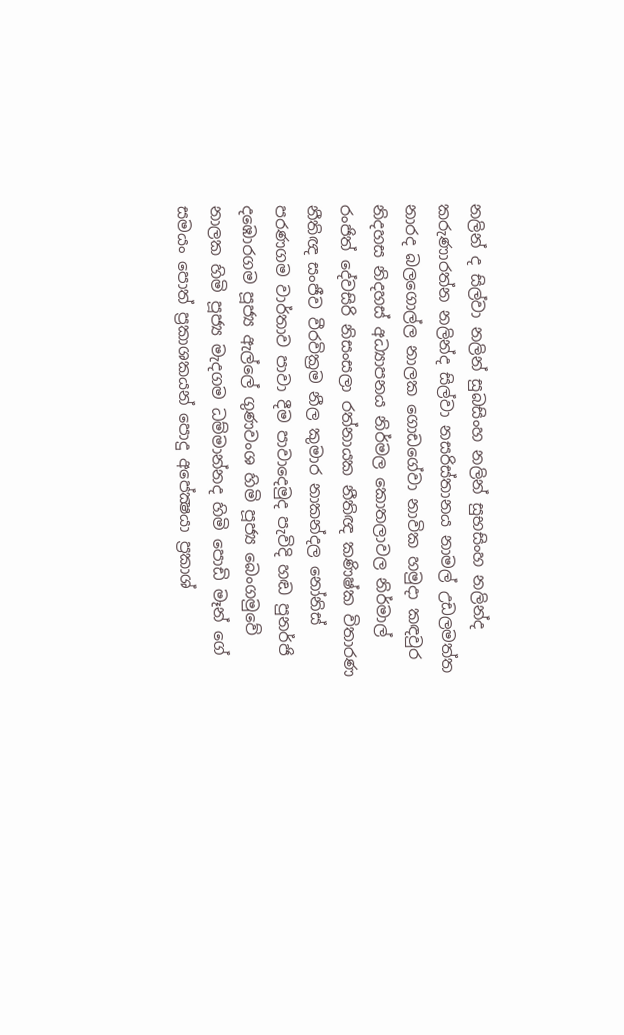නලින් ද සිල්වා නලින් සුබසිංහ නලින් සුභසිංහ නලින්ද කරුණාරත්න නලින්ද සිල්වා නසරිස්‌තානය නාමල් උඩලමත්ත නාරද බලගොල්ල නාලක ගොඩගේවා නාවික හමුදා කඳවුර නිදහස නිදහස් අධ්‍යාපනය නිර්මල කොතලාවල නිර්මාල් රංජිත් දේවසිරි නිසංසලා රත්නායක නීතිඥ කණිෂ්ක විතාරණ නීතිඥ සංජීව වීරවික්‍රම නීල කුමාර නාකන්දල නෝනිස් පරණගම වාර්තාව පාවා දීම පාවාදෙමුද පැවිදි හඬ පුනර්ජි දඹොරගම පූජ්‍ය ඇල්ලේ ගුණවංශ හිමි පූජ්‍ය බෙංගමුවේ නාලක හිමි පූජ්‍ය මැදගම ධම්මාන්නද හිමි පොඩි මෑන් ගේ සමයං පොත් ප්‍රකාශකයන් පොදු අපේක්‍ෂයා ප්‍රකාශ්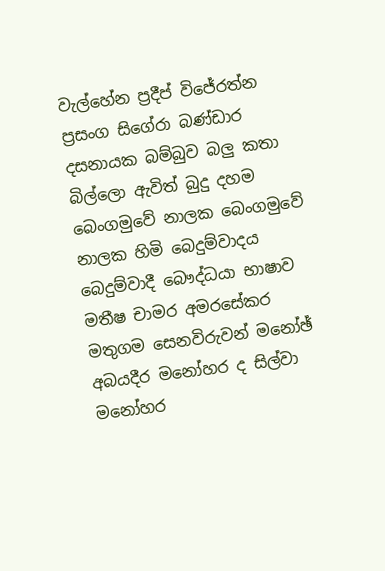වැල්හේන ප්‍රදීප් විජේරත්න ප්‍රසංග සිගේරා බණ්ඩාර දසනායක බම්බුව බලු කතා බිල්ලො ඇවිත් බුදු දහම බෙංගමුවේ නාලක බෙංගමුවේ නාලක හිමි බෙදුම්වාදය බෙදුම්වාදී බෞද්ධයා භාෂාව මතීෂ චාමර අමරසේකර මතුගම සෙනවිරුවන් මනෝඡ් අබයදීර මනෝහර ද සිල්වා මනෝහර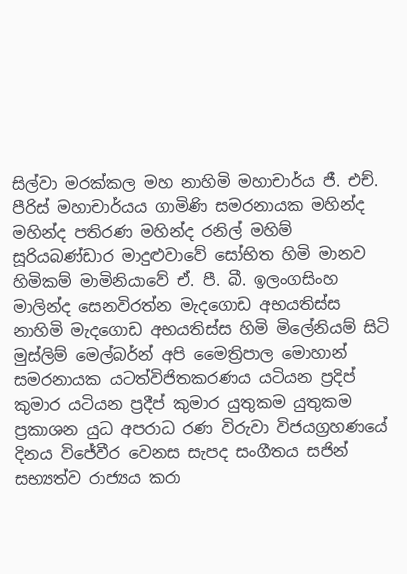සිල්වා මරක්කල මහ නාහිමි මහාචාර්ය ජී. එච්. පීරිස් මහාචාර්යය ගාමිණි සමරනායක මහින්ද මහින්ද පතිරණ මහින්ද රනිල් මහිම් සූරියබණ්ඩාර මාදුළුවාවේ සෝභිත හිමි මානව හිමිකම් මාමිනියාවේ ඒ. පී. බී. ඉලංගසිංහ මාලින්ද සෙනවිරත්න මැදගොඩ අභයතිස්ස නාහිමි මැදගොඩ අභයතිස්ස හිමි මිලේනියම් සිටි මුස්‌ලිම් මෙල්බර්න් අපි මෛත්‍රිපාල මොහාන් සමරනායක යටත්විජිතකරණය යටියන ප්‍රදිප් කුමාර යටියන ප්‍රදීප් කුමාර යුතුකම යුතුකම ප්‍රකාශන යුධ අපරාධ රණ විරුවා විජයග්‍රහණයේ දිනය විජේවීර වෙනස සැපද සංගීතය සජින් සභ්‍යත්ව රාජ්‍යය කරා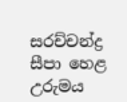සරච්චන්ද්‍ර සීපා හෙළ උරුමය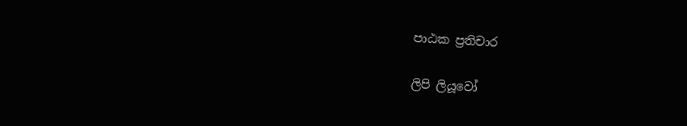පාඨක ප්‍රතිචාර

ලිපි ලියූවෝ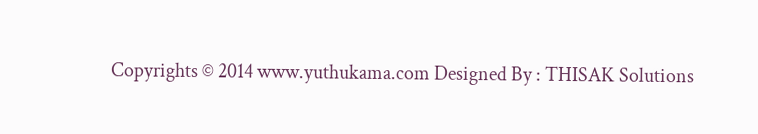Copyrights © 2014 www.yuthukama.com Designed By : THISAK Solutions